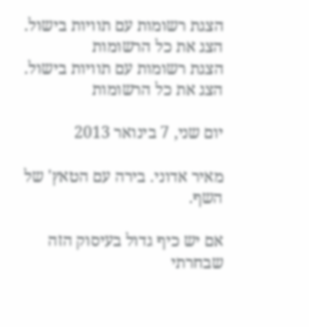הצגת רשומות עם תוויות בישול. הצג את כל הרשומות
הצגת רשומות עם תוויות בישול. הצג את כל הרשומות

יום שני, 7 בינואר 2013

מאיר אדוני. בירה עם הטאץ' של השף.

אם יש כיף גדול בעיסוק הזה שבחרתי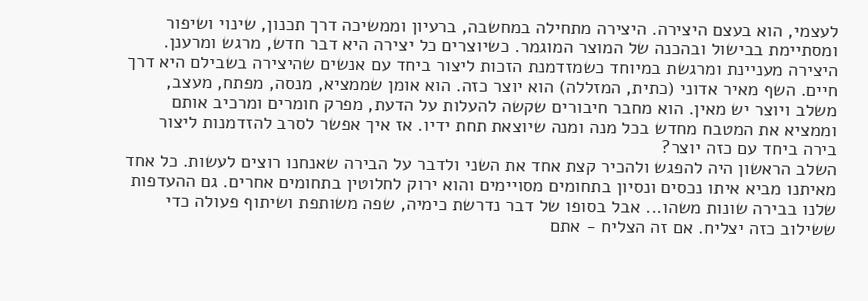לעצמי, הוא בעצם היצירה. היצירה מתחילה במחשבה, ברעיון וממשיכה דרך תכנון, שינוי ושיפור ומסתיימת בבישול ובהכנה של המוצר המוגמר. כשיוצרים כל יצירה היא דבר חדש, מרגש ומרענן.
היצירה מעניינת ומרגשת במיוחד כשמזדמנת הזכות ליצור ביחד עם אנשים שהיצירה בשבילם היא דרך חיים. השף מאיר אדוני (כתית, המזללה) הוא יוצר כזה. הוא אומן שממציא, מנסה, מפתח, מעצב, משלב ויוצר יש מאין. הוא מחבר חיבורים שקשה להעלות על הדעת, מפרק חומרים ומרכיב אותם וממציא את המטבח מחדש בכל מנה ומנה שיוצאת תחת ידיו. אז איך אפשר לסרב להזדמנות ליצור בירה ביחד עם כזה יוצר?
השלב הראשון היה להפגש ולהכיר קצת אחד את השני ולדבר על הבירה שאנחנו רוצים לעשות. כל אחד מאיתנו מביא איתו נכסים ונסיון בתחומים מסויימים והוא ירוק לחלוטין בתחומים אחרים. גם ההעדפות שלנו בבירה שונות משהו... אבל בסופו של דבר נדרשת כימיה, שפה משותפת ושיתוף פעולה כדי ששילוב כזה יצליח. אם זה הצליח - אתם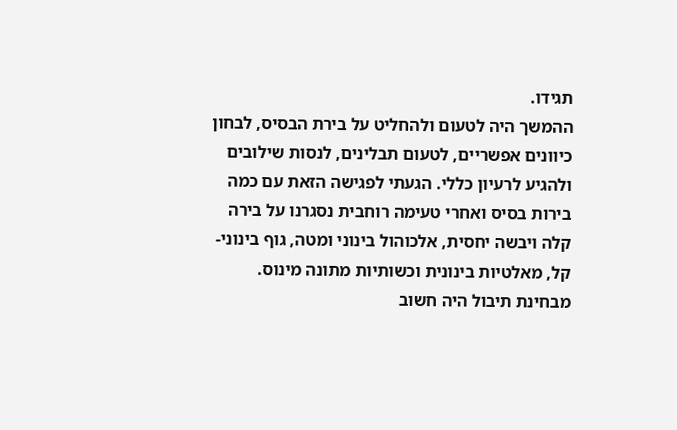תגידו.
ההמשך היה לטעום ולהחליט על בירת הבסיס, לבחון כיוונים אפשריים, לטעום תבלינים, לנסות שילובים ולהגיע לרעיון כללי. הגעתי לפגישה הזאת עם כמה בירות בסיס ואחרי טעימה רוחבית נסגרנו על בירה קלה ויבשה יחסית, אלכוהול בינוני ומטה, גוף בינוני-קל, מאלטיות בינונית וכשותיות מתונה מינוס.
מבחינת תיבול היה חשוב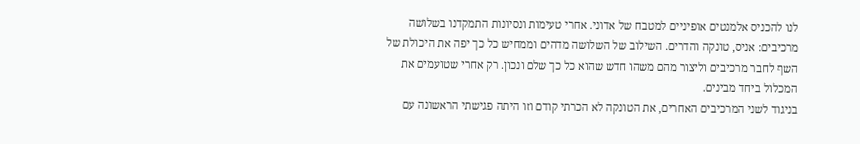לנו להכניס אלמנטים אופיניים למטבח של אדוני. אחרי טעימות ונסיונות התמקדנו בשלושה מרכיבים: אניס, טונקה והדרים. השילוב של השלושה מדהים וממחיש כל כך יפה את היכולת של השף לחבר מרכיבים וליצור מהם משהו חדש שהוא כל כך שלם ונכון. רק אחרי שטועמים את המכלול ביחד מבינים.
בניגוד לשני המרכיבים האחרים, את הטונקה לא הכרתי קודם וזו היתה פגישתי הראשונה עם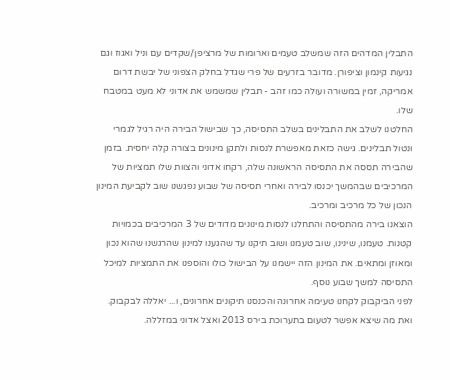התבלין המדהים הזה שמשלב טעמים וארומות של מרציפן/שקדים עם וניל ואגוז וגם נגיעות קינמון וציפורן. מדובר בזרעים של פרי שגדל בחלק הצפוני של יבשת דרום אמריקה, זמין במשורה ועולה כמו זהב - תבלין שמשמש את אדוני לא מעט במטבח שלו.
החלטנו לשלב את התבלינים בשלב התסיסה, כך שבישול הבירה היה רגיל לגמרי ונטול תבלינים. גישה כזאת מאפשרת לנסות ולתקן מינונים בצורה קלה יחסית. בזמן שהבירה תססה את התסיסה הראשונה שלה, רקחו אדוני והצוות שלו תמציות של המרכיבים שבהמשך יכנסו לבירה ואחרי תסיסה של שבוע נפגשנו שוב לקביעת המינון הנכון של כל מרכיב ומרכיב.
הוצאנו בירה מהתסיסה והתחלנו לנסות מינונים מדודים של 3 המרכיבים בכמויות קטנות. טעמנו, שינינו, שוב טעמנו ושוב תיקנו עד שהגענו למינון שהרגשנו שהוא נכון ומאוזן ומתאים. את המינון הזה יישמנו על הבישול כולו והוספנו את התמציות למיכל התסיסה למשך שבוע נוסף.
לפני הביקבוק לקחנו טעימה אחרונה והכנסנו תיקונים אחרונים, ו... יאללה לבקבוק. ואת מה שיצא אפשר לטעום בתערוכת בירס 2013 ואצל אדוני במזללה.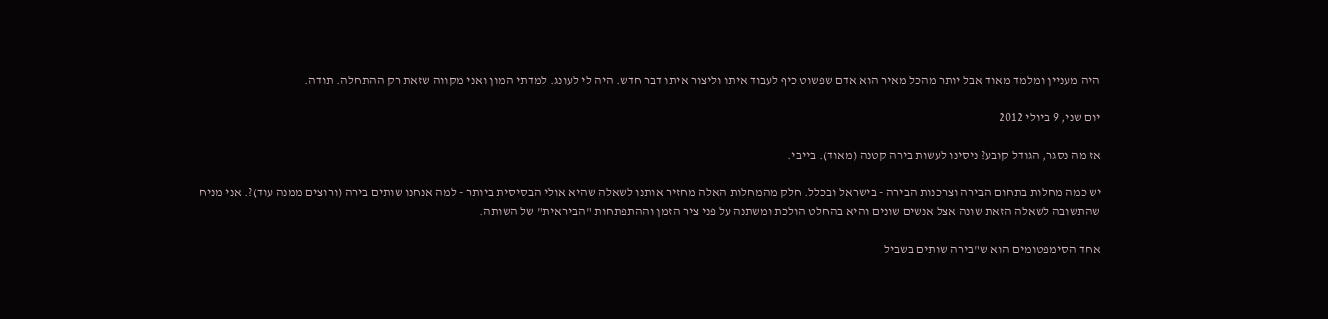היה מעניין ומלמד מאוד אבל יותר מהכל מאיר הוא אדם שפשוט כיף לעבוד איתו וליצור איתו דבר חדש. היה לי לעונג. למדתי המון ואני מקווה שזאת רק ההתחלה. תודה.

יום שני, 9 ביולי 2012

אז מה נסגר, הגודל קובע? ניסינו לעשות בירה קטנה (מאוד). בייבי.

יש כמה מחלות בתחום הבירה וצרכנות הבירה - בישראל ובכלל. חלק מהמחלות האלה מחזיר אותנו לשאלה שהיא אולי הבסיסית ביותר - למה אנחנו שותים בירה (ורוצים ממנה עוד)?. אני מניח שהתשובה לשאלה הזאת שונה אצל אנשים שונים והיא בהחלט הולכת ומשתנה על פני ציר הזמן וההתפתחות "הביראית" של השותה.

אחד הסימפטומים הוא ש"בירה שותים בשביל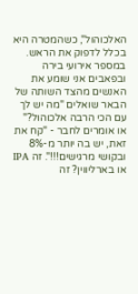האלכוהול", כשהמטרה היא בכלל לדפוק את הראש. במספר אירועי בירה ובפאבים אני שומע את האנשים מהצד השותה של הבאר שואלים "מה יש לך עם הכי הרבה אלכוהול?" או אומרים לחבר - "קח את זאת, יש בה יותר מ-8% ובקושי מרגישים!!!". זה IPA או בארליווין? זה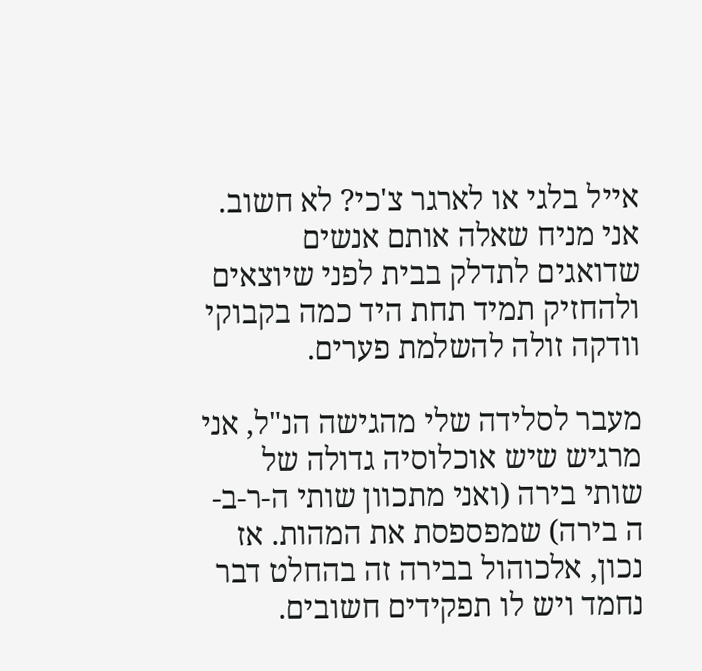אייל בלגי או לארגר צ'כי? לא חשוב. אני מניח שאלה אותם אנשים שדואגים לתדלק בבית לפני שיוצאים ולהחזיק תמיד תחת היד כמה בקבוקי וודקה זולה להשלמת פערים.

מעבר לסלידה שלי מהגישה הנ"ל, אני מרגיש שיש אוכלוסיה גדולה של שותי בירה (ואני מתכוון שותי ה-ר-ב-ה בירה) שמפספסת את המהות. אז נכון, אלכוהול בבירה זה בהחלט דבר נחמד ויש לו תפקידים חשובים.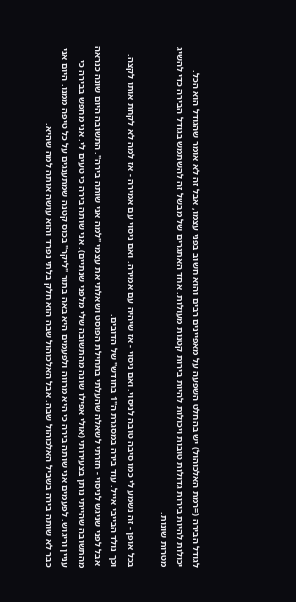לגודל הבירה (=רמת האלכוהול) יש בהחלט השפעה על מאפיינים רבים והוא חשוב בפני עצמו, אבל זה לא אומר שהגודל הוא הכל. יכולות להיות בירות גדולות טובות ויכולות להיות בירות קטנות מעולות. אחד האתגרים של מבשל זה להשתמש בגודל הבירה כדי להשיג מטרות שונות.

בכל אופן - זה נשמע לי כמו סיבה טובה לניסוי. ואם ניסוי - אז שיהיה עם אמירה. ואם ניסוי עם אמירה - אז למה לא לקחת אותו לקצה. וכך נולד הבייבי אייל. עוד בירה במסגרת ה"1 בחודש" של הדובים.
 אבל לפני שניגש לניסוי - חזרתי לשאלה שהעלתי בתחילת הפוסט ושאלתי את עצמי "למה אני שותה בירה". התשובה היום שונה כנראה מהתשובה שהייתי נותן בצעירותי (אולי אפילו שונה מהתשובה שלי מלפני שנתיים). אני שותה בירה כי טעים לי. אני מחפש בבירה כי עניין וריגוש. לפעמים אני שותה בירה כי היא מרווה ולפעמים היא באה בתור "ליקר" בכוס קטנה שמתענגים על כל טיפה ממנו. היום אני כבר לא שותה בירה בשביל האלכוהול שבה. אבל האלכוהול שבה הוא חלק בלתי נפרד והוא עושה אותה למה שהיא.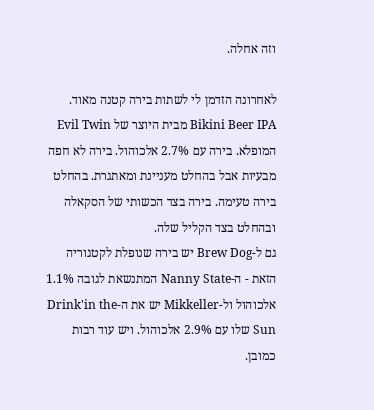וזה אחלה.

לאחרונה הזדמן לי לשתות בירה קטנה מאוד. Bikini Beer IPA מבית היוצר של Evil Twin המופלא. בירה עם 2.7% אלכוהול. בירה לא חפה מבעיות אבל בהחלט מעניינת ומאתגרת. בהחלט בירה טעימה. בירה בצד הכשותי של הסקאלה ובהחלט בצד הקליל שלה.
גם ל-Brew Dog יש בירה שנופלת לקטגוריה הזאת - ה-Nanny State המתנשאת לגובה 1.1% אלכוהול ול-Mikkeller יש את ה-Drink'in the Sun שלו עם 2.9% אלכוהול. ויש עוד רבות כמובן.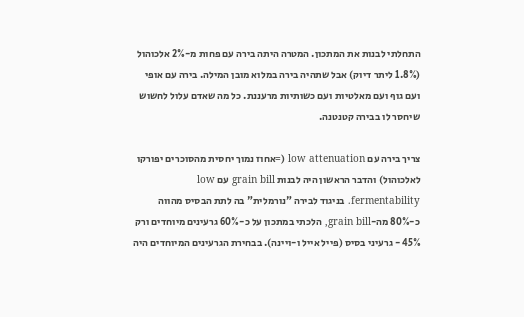התחלתי לבנות את המתכון. המטרה היתה בירה עם פחות מ-2% אלכוהול (1.8% ליתר דיוק) אבל שתהיה בירה במלוא מובן המילה. בירה עם אופי ועם גוף ועם מאלטיות ועם כשותיות מרעננת. כל מה שאדם עלול לחשוש שיחסר לו בבירה קטנטנה.

צריך בירה עם low attenuation (=אחוז נמוך יחסית מהסוכרים יפורקו לאלכוהול) והדבר הראשון היה לבנות grain bill עם low fermentability. בניגוד לבירה "נורמלית" בה לתת הבסיס מהווה כ-80% מה-grain bill, הלכתי במתכון על כ-60% גרעינים מיוחדים ורק 45% - גרעיני בסיס (פייל אייל ו-ויינה). בבחירת הגרעינים המיוחדים היה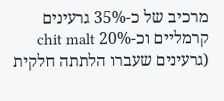מרכיב של כ-35% גרעינים קרמליים וכ-20% chit malt (גרעינים שעברו הלתתה חלקית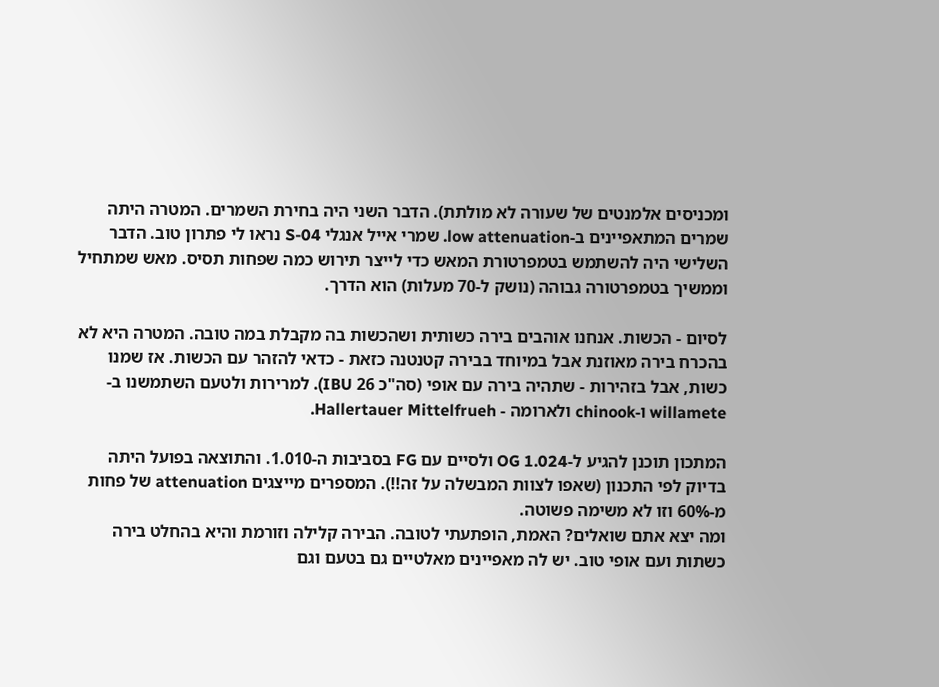ומכניסים אלמנטים של שעורה לא מולתת). הדבר השני היה בחירת השמרים. המטרה היתה שמרים המתאפיינים ב-low attenuation. שמרי אייל אנגלי S-04 נראו לי פתרון טוב. הדבר השלישי היה להשתמש בטמפרטורת המאש כדי לייצר תירוש כמה שפחות תסיס. מאש שמתחיל וממשיך בטמפרטורה גבוהה (נושק ל-70 מעלות) הוא הדרך.

לסיום - הכשות. אנחנו אוהבים בירה כשותית ושהכשות בה מקבלת במה טובה. המטרה היא לא בהכרח בירה מאוזנת אבל במיוחד בבירה קטנטנה כזאת - כדאי להזהר עם הכשות. אז שמנו כשות, אבל בזהירות - שתהיה בירה עם אופי (סה"כ 26 IBU). למרירות ולטעם השתמשנו ב-willamete ו-chinook ולארומה - Hallertauer Mittelfrueh.

המתכון תוכנן להגיע ל-OG 1.024 ולסיים עם FG בסביבות ה-1.010. והתוצאה בפועל היתה בדיוק לפי התכנון (שאפו לצוות המבשלה על זה!!). המספרים מייצגים attenuation של פחות מ-60% וזו לא משימה פשוטה.
ומה יצא אתם שואלים? האמת, הופתעתי לטובה. הבירה קלילה וזורמת והיא בהחלט בירה כשתות ועם אופי טוב. יש לה מאפיינים מאלטיים גם בטעם וגם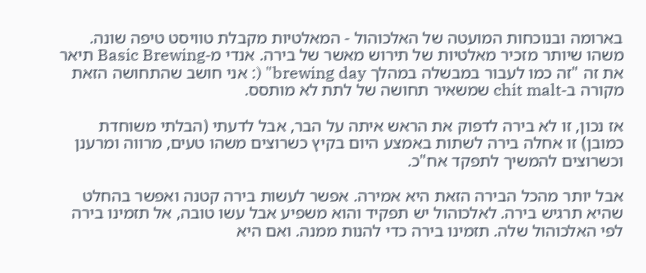בארומה ובנוכחות המועטה של האלכוהול - המאלטיות מקבלת טוויסט טיפה שונה. משהו שיותר מזכיר מאלטיות של תירוש מאשר של בירה. אנדי מ-Basic Brewing תיאר את זה "זה כמו לעבור במבשלה במהלך brewing day" (: אני חושב שהתחושה הזאת מקורה ב-chit malt שמשאיר תחושה של לתת לא מותסס.

אז נכון, זו לא בירה לדפוק את הראש איתה על הבר, אבל לדעתי (הבלתי משוחדת כמובן) זו אחלה בירה לשתות באמצע היום בקיץ כשרוצים משהו טעים, מרווה ומרענן וכשרוצים להמשיך לתפקד אח"כ.

אבל יותר מהכל הבירה הזאת היא אמירה. אפשר לעשות בירה קטנה ואפשר בהחלט שהיא תרגיש בירה. לאלכוהול יש תפקיד והוא משפיע אבל עשו טובה, אל תזמינו בירה לפי האלכוהול שלה. תזמינו בירה כדי להנות ממנה. ואם היא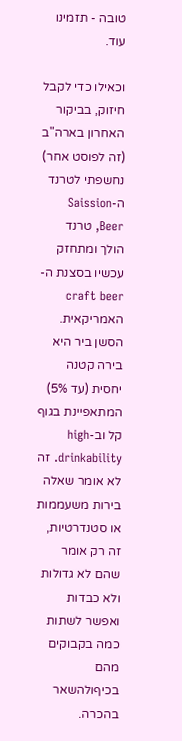טובה - תזמינו עוד.

וכאילו כדי לקבל חיזוק, בביקור האחרון בארה"ב (זה לפוסט אחר) נחשפתי לטרנד ה-Saission Beer, טרנד הולך ומתחזק עכשיו בסצנת ה-craft beer האמריקאית. הסשן ביר היא בירה קטנה יחסית (עד 5%) המתאפיינת בגוף קל וב-high drinkability. זה לא אומר שאלה בירות משעממות או סטנדרטיות, זה רק אומר שהם לא גדולות ולא כבדות ואפשר לשתות כמה בקבוקים מהם בכיףולהשאר בהכרה.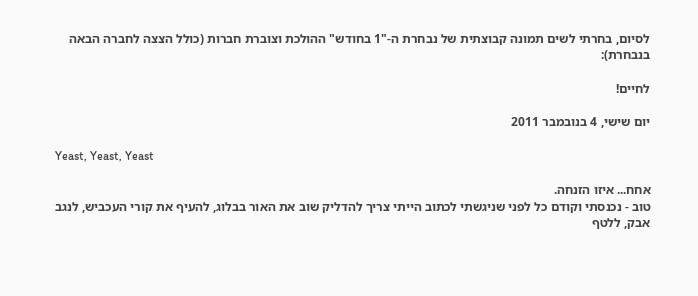לסיום, בחרתי לשים תמונה קבוצתית של נבחרת ה-"1 בחודש" ההולכת וצוברת חברות (כולל הצצה לחברה הבאה בנבחרת):

לחיים!

יום שישי, 4 בנובמבר 2011

Yeast, Yeast, Yeast

אחח... איזו הזנחה.
טוב - נכנסתי וקודם כל לפני שניגשתי לכתוב הייתי צריך להדליק שוב את האור בבלוג, להעיף את קורי העכביש, לנגב אבק, ללטף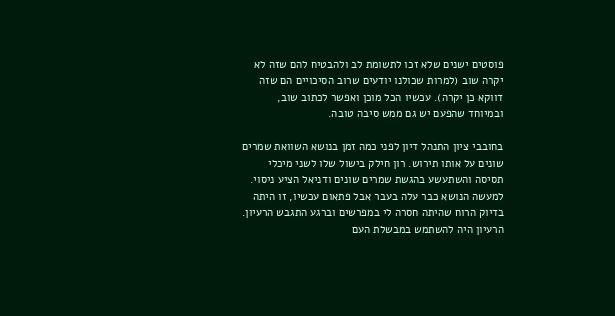פוסטים ישנים שלא זכו לתשומת לב ולהבטיח להם שזה לא יקרה שוב (למרות שכולנו יודעים שרוב הסיכויים הם שזה דווקא כן יקרה). עכשיו הכל מוכן ואפשר לכתוב שוב, ובמיוחד שהפעם יש גם ממש סיבה טובה.

בחובבי ציון התנהל דיון לפני כמה זמן בנושא השוואת שמרים שונים על אותו תירוש. רון חילק בישול שלו לשני מיכלי תסיסה והשתעשע בהגשת שמרים שונים ודניאל הציע ניסוי. למעשה הנושא כבר עלה בעבר אבל פתאום עכשיו, זו היתה בדיוק הרוח שהיתה חסרה לי במפרשים וברגע התגבש הרעיון. הרעיון היה להשתמש במבשלת העם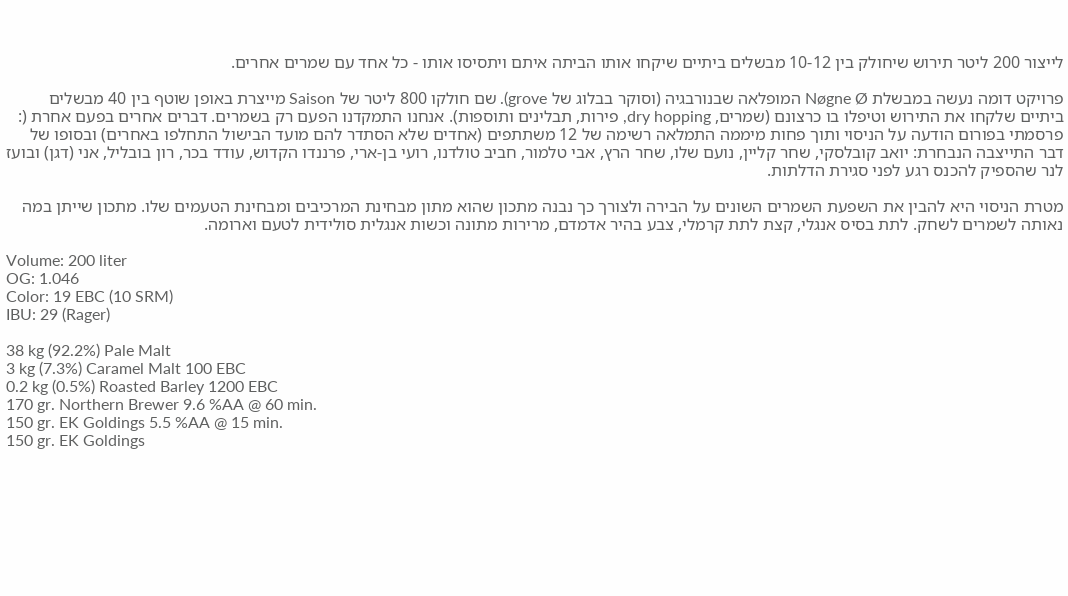לייצור 200 ליטר תירוש שיחולק בין 10-12 מבשלים ביתיים שיקחו אותו הביתה איתם ויתסיסו אותו - כל אחד עם שמרים אחרים.

פרויקט דומה נעשה במבשלת Nøgne Ø המופלאה שבנורבגיה (וסוקר בבלוג של grove). שם חולקו 800 ליטר של Saison מייצרת באופן שוטף בין 40 מבשלים ביתיים שלקחו את התירוש וטיפלו בו כרצונם (שמרים, dry hopping, פירות, תבלינים ותוספות). אנחנו התמקדנו הפעם רק בשמרים. דברים אחרים בפעם אחרת (:
פרסמתי בפורום הודעה על הניסוי ותוך פחות מיממה התמלאה רשימה של 12 משתתפים (אחדים שלא הסתדר להם מועד הבישול התחלפו באחרים) ובסופו של דבר התייצבה הנבחרת: יואב קובלסקי, שחר קליין, נועם שלו, שחר הרץ, אבי טלמור, חביב טולדנו, רועי בן-ארי, פרננדו הקדוש, עודד בכר, רון בובליל, אני (דגן) ובועז לנר שהספיק להכנס רגע לפני סגירת הדלתות.

מטרת הניסוי היא להבין את השפעת השמרים השונים על הבירה ולצורך כך נבנה מתכון שהוא מתון מבחינת המרכיבים ומבחינת הטעמים שלו. מתכון שייתן במה נאותה לשמרים לשחק. לתת בסיס אנגלי, קצת לתת קרמלי, צבע בהיר אדמדם, מרירות מתונה וכשות אנגלית סולידית לטעם וארומה.

Volume: 200 liter
OG: 1.046
Color: 19 EBC (10 SRM)
IBU: 29 (Rager)

38 kg (92.2%) Pale Malt
3 kg (7.3%) Caramel Malt 100 EBC
0.2 kg (0.5%) Roasted Barley 1200 EBC
170 gr. Northern Brewer 9.6 %AA @ 60 min.
150 gr. EK Goldings 5.5 %AA @ 15 min.
150 gr. EK Goldings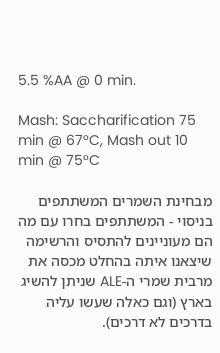5.5 %AA @ 0 min.

Mash: Saccharification 75 min @ 67°C, Mash out 10 min @ 75°C

מבחינת השמרים המשתתפים בניסוי - המשתתפים בחרו עם מה הם מעוניינים להתסיס והרשימה שיצאנו איתה בהחלט מכסה את מרבית שמרי ה-ALE שניתן להשיג בארץ (וגם כאלה שעשו עליה בדרכים לא דרכים).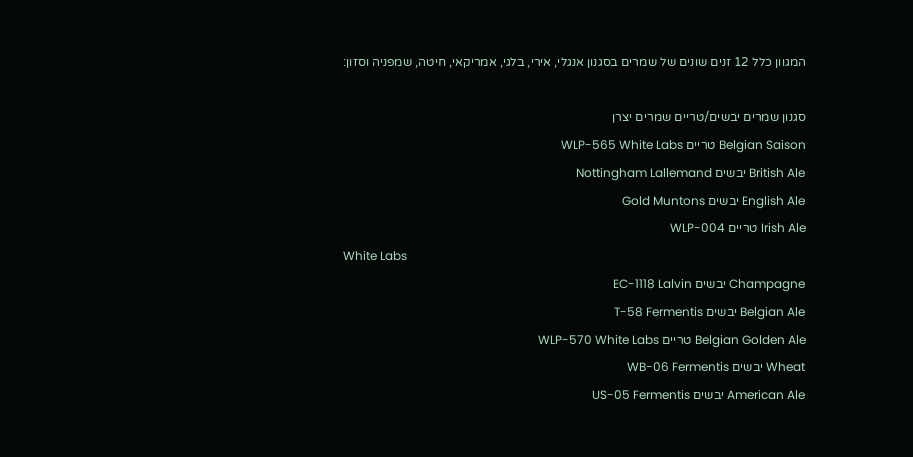המגוון כלל 12 זנים שונים של שמרים בסגנון אנגלי, אירי, בלגי, אמריקאי, חיטה, שמפניה וסזון:

סגנון שמרים יבשים/טריים שמרים יצרן
Belgian Saison טריים WLP-565 White Labs
British Ale יבשים Nottingham Lallemand
English Ale יבשים Gold Muntons
Irish Ale טריים WLP-004
White Labs
Champagne יבשים EC-1118 Lalvin
Belgian Ale יבשים T-58 Fermentis
Belgian Golden Ale טריים WLP-570 White Labs
Wheat יבשים WB-06 Fermentis
American Ale יבשים US-05 Fermentis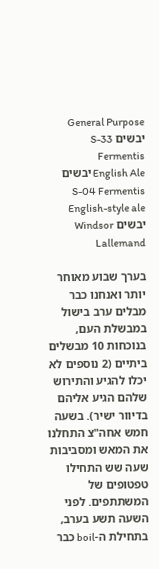General Purpose יבשים S-33 Fermentis
English Ale יבשים S-04 Fermentis
English-style ale יבשים Windsor Lallemand

בערך שבוע מאוחר יותר ואנחנו כבר מבלים ערב בישול במבשלת העם, בנוכחות 10 מבשלים ביתיים (2 נוספים לא יכלו להגיע והתירוש שלהם הגיע אליהם בדיוור ישיר). בשעה חמש אחה"צ התחלנו את המאש ומסביבות שעה שש התחילו טפטופים של המשתתפים. לפני השעה תשע בערב, בתחילת ה-boil כבר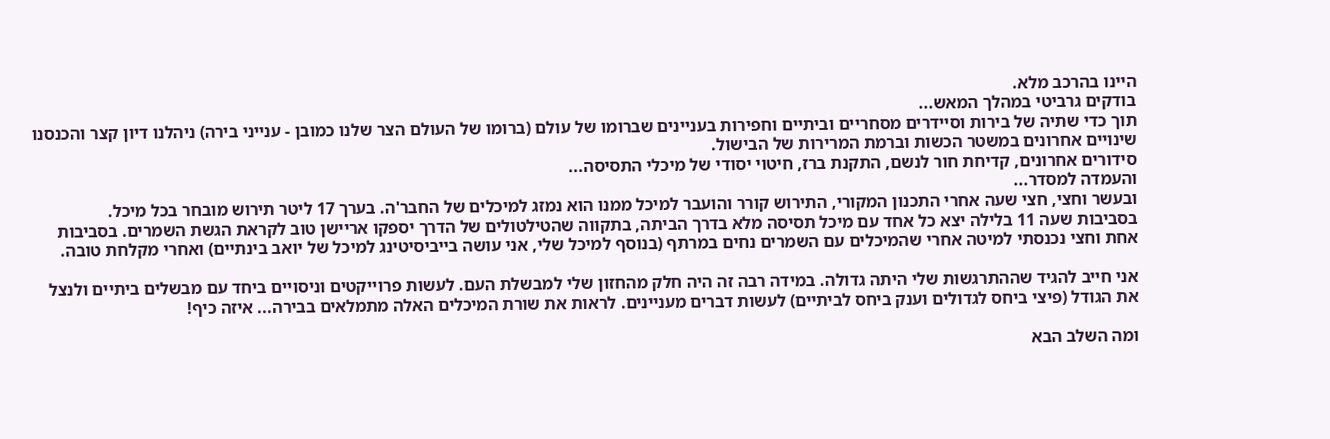היינו בהרכב מלא.
בודקים גרביטי במהלך המאש...
תוך כדי שתיה של בירות וסיידרים מסחריים וביתיים וחפירות בעניינים שברומו של עולם (ברומו של העולם הצר שלנו כמובן - ענייני בירה) ניהלנו דיון קצר והכנסנו שינויים אחרונים במשטר הכשות וברמת המרירות של הבישול.
סידורים אחרונים, קדיחת חור לנשם, התקנת ברז, חיטוי יסודי של מיכלי התסיסה...
והעמדה למסדר...
ובעשר וחצי, חצי שעה אחרי התכנון המקורי, התירוש קורר והועבר למיכל ממנו הוא נמזג למיכלים של החבר'ה. בערך 17 ליטר תירוש מובחר בכל מיכל.
בסביבות שעה 11 בלילה יצא כל אחד עם מיכל תסיסה מלא בדרך הביתה, בתקווה שהטילטולים של הדרך יספקו אריישן טוב לקראת הגשת השמרים. בסביבות אחת וחצי נכנסתי למיטה אחרי שהמיכלים עם השמרים נחים במרתף (בנוסף למיכל שלי, אני עושה בייביסיטינג למיכל של יואב בינתיים) ואחרי מקלחת טובה.

אני חייב להגיד שההתרגשות שלי היתה גדולה. במידה רבה זה היה חלק מהחזון שלי למבשלת העם. לעשות פרוייקטים וניסויים ביחד עם מבשלים ביתיים ולנצל את הגודל (פיצי ביחס לגדולים וענק ביחס לביתיים) לעשות דברים מעניינים. לראות את שורת המיכלים האלה מתמלאים בבירה... איזה כיף!

ומה השלב הבא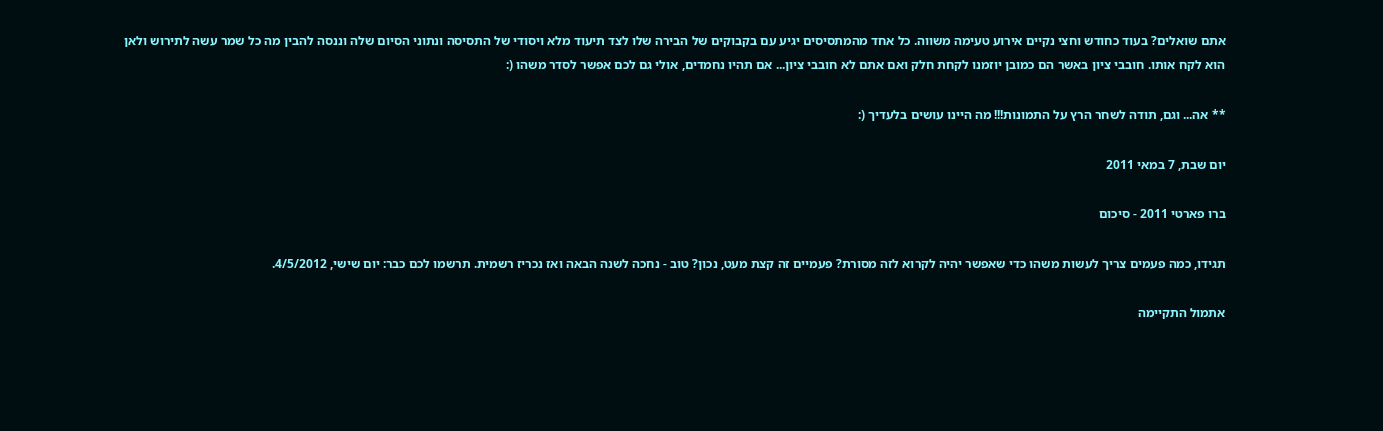אתם שואלים? בעוד כחודש וחצי נקיים אירוע טעימה משווה. כל אחד מהמתסיסים יגיע עם בקבוקים של הבירה שלו לצד תיעוד מלא ויסודי של התסיסה ונתוני הסיום שלה וננסה להבין מה כל שמר עשה לתירוש ולאן הוא לקח אותו. חובבי ציון באשר הם כמובן יוזמנו לקחת חלק ואם אתם לא חובבי ציון... אם תהיו נחמדים, אולי גם לכם אפשר לסדר משהו (:

** אה... וגם, תודה לשחר הרץ על התמונות!!! מה היינו עושים בלעדיך (:

יום שבת, 7 במאי 2011

ברו פארטי 2011 - סיכום

תגידו, כמה פעמים צריך לעשות משהו כדי שאפשר יהיה לקרוא לזה מסורת? פעמיים זה קצת מעט, נכון? טוב - נחכה לשנה הבאה ואז נכריז רשמית. תרשמו לכם כבר: יום שישי, 4/5/2012.

אתמול התקיימה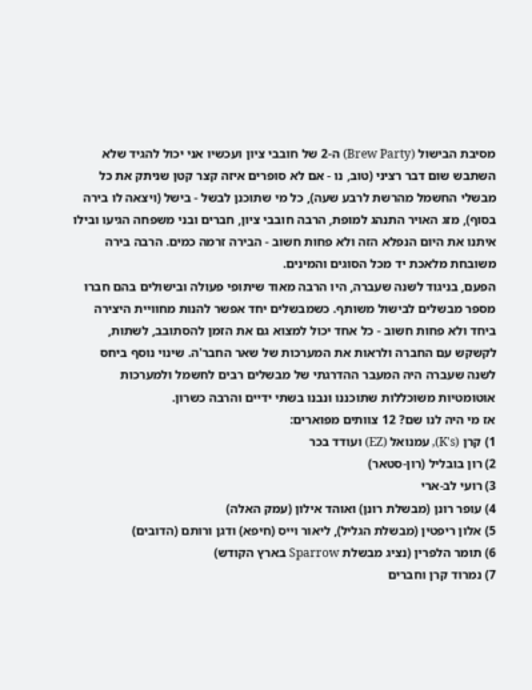מסיבת הבישול (Brew Party) ה-2 של חובבי ציון ועכשיו אני יכול להגיד שלא השתבש שום דבר רציני (טוב, נו - אם לא סופרים איזה קצר קטן שניתק את כל מבשלי החשמל מהרשת לרבע שעה), כל מי שתוכנן לבשל - בישל (ויצאה לו בירה בסוף), מזג האויר התנהג למופת, הרבה חובבי ציון, חברים ובני משפחה הגיעו ובילו איתנו את היום הנפלא הזה ולא פחות חשוב - הבירה זרמה כמים. הרבה בירה משובחת מלאכת יד מכל הסוגים והמינים.
הפעם, בניגוד לשנה שעברה, היו הרבה מאוד שיתופי פעולה ובישולים בהם חברו מספר מבשלים לבישול משותף. כשמבשלים יחד אפשר להנות מחוויית היצירה ביחד ולא פחות חשוב - כל אחד יכול למצוא גם את הזמן להסתובב, לשתות, לקשקש עם החברה ולראות את המערכות של שאר החבר'ה. שינוי נוסף ביחס לשנה שעברה היה המעבר ההדרגתי של מבשלים רבים לחשמל ולמערכות אוטומטיות משוכללות שתוכננו ונבנו בשתי ידיים והרבה כשרון.
אז מי היה לנו שם? 12 צוותים מפוארים:
1) קרן (K's), עמנואל (EZ) ועודד בכר
2) רון בובליל (רון-סטאר)
3) רועי לב-ארי
4) עופר רונן (מבשלת רונן) ואוהד אילון (עמק האלה)
5) אלון ריפטין (מבשלת הגליל), ליאור וייס (חיפא) ודגן ורותם (הדובים)
6) תומר הלפרין (נציג מבשלת Sparrow בארץ הקודש)
7) נמרוד קרן וחברים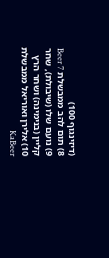(דיזינגוף 100)
8) תום להב ממבשלת Beer 7
9) נועם שלו (שיבולת), שחר קליין (בנימינה) ושחר הרץ
10) אלירן ואוריאל ממבשלת KaBeer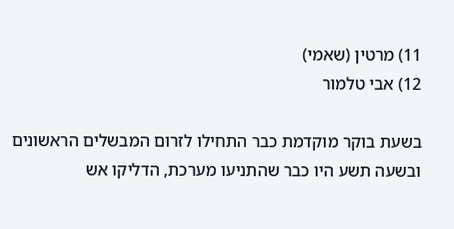11) מרטין (שאמי)
12) אבי טלמור

בשעת בוקר מוקדמת כבר התחילו לזרום המבשלים הראשונים ובשעה תשע היו כבר שהתניעו מערכת, הדליקו אש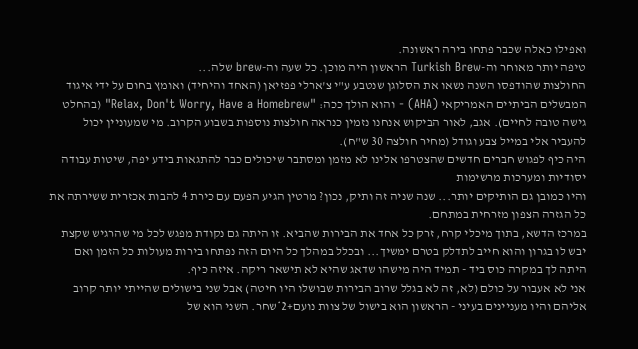ואפילו כאלה שכבר פתחו בירה ראשונה.
טיפה יותר מאוחר וה-Turkish Brew הראשון היה מוכן. כל שעה וה-brew שלה...
החולצות שהודפסו השנה נשאו את הסלוגן שנטבע ע"י צ'ארלי פפזיאן (האחד והיחיד) ואומץ בחום על ידי איגוד המבשלים הביתיים האמריקאי (AHA) - והוא הולך ככה: "Relax, Don't Worry, Have a Homebrew" (בהחלט גישה טובה לחיים). אגב, לאור הביקוש אנחנו נזמין כנראה חולצות נוספות בשבוע הקרוב. מי שמעוניין יכול להעביר אלי במייל צבע וגודל (מחיר חולצה 30 ש"ח).
היה כיף לפגוש חברים חדשים שהצטרפו אלינו לא מזמן ומסתבר שיכולים כבר להתגאות בידע יפה, שיטות עבודה יסודיות ומערכות מרשימות
והיו כמובן גם הותיקים יותר... שנה שניה זה ותיק, נכון? מרטין הגיע הפעם עם כירת 4 להבות אכזרית ששירתה את כל הגזרה הצפון מזרחית במתחם.
במרכז הדשא, בתוך מיכלי קרח, זרק כל אחד את הבירות שהביא. זו היתה גם נקודת מפגש לכל מי שהרגיש שקצת יבש לו בגרון והוא חייב לתדלק בטרם ימשיך... ובכלל במהלך כל היום הזה נפתחו בירות מעולות כל הזמן ואם היתה לך במקרה כוס ביד - תמיד היה מישהו שדאג שהיא לא תישאר ריקה. איזה כיף.
אני לא אעבור על כולם (לא, זה לא בגלל שרוב הבירות שבושלו היו חיטה) אבל שני בישולים שהייתי יותר קרוב אליהם והיו מעניינים בעיני - הראשון הוא בישול של צוות נועם+2*שחר. השני הוא של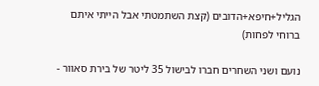הגליל+חיפא+הדובים (קצת השתמטתי אבל הייתי איתם ברוחי לפחות)

נועם ושני השחרים חברו לבישול 35 ליטר של בירת סאוור -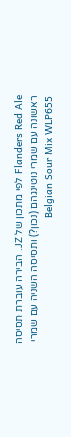Flanders Red Ale לפי מתכון של JZ. הבירה עוברת תסיסה ראשונה עם שמרי נוטינגהם (נכון?) ותסיסה השניה עם שמרי Belgian Sour Mix WLP655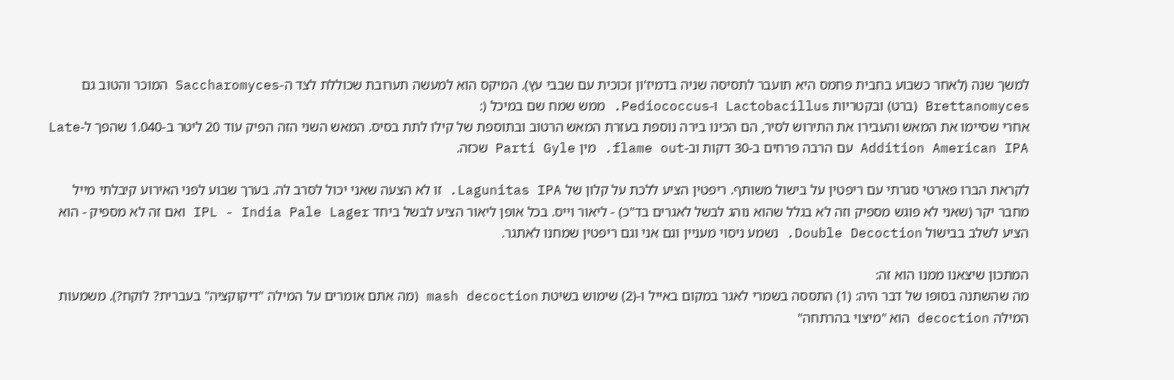למשך שנה (לאחר כשבוע בחבית פחמס היא תועבר לתסיסה שניה בדמיז'ון זכוכית עם שבבי עץ). המיקס הוא למעשה תערובת שכוללת לצד ה-Saccharomyces המוכר והטוב גם Brettanomyces (ברט) ובקטריות Lactobacillus ו-Pediococcus. ממש שמח שם במיכל (:
אחרי שסיימו את המאש והעבירו את התירוש לסיר, הם הכינו בירה נוספת בעזרת המאש הרטוב ובתוספת של קילו לתת בסיס. המאש השני הזה הפיק עוד 20 ליטר ב-1.040 שהפך ל-Late Addition American IPA עם הרבה פרחים ב-30 דקות וב-flame out. מין Parti Gyle שכזה.

לקראת הברו פארטי סגרתי עם ריפטין על בישול משותף. ריפטין הציע ללכת על קלון של Lagunitas IPA. זו לא הצעה שאני יכול לסרב לה. בערך שבוע לפני האירוע קיבלתי מייל מחבר יקר (שאני לא פוגש מספיק וזה לא בגלל שהוא נוהג לבשל לאגרים בד"כ) - ליאור וייס. בכל אופן ליאור הציע לבשל ביחד IPL - India Pale Lager ואם זה לא מספיק - הוא הציע לשלב בבישול Double Decoction. נשמע ניסוי מעניין וגם אני וגם ריפטין שמחנו לאתגר.

המתכון שיצאנו ממנו הוא זה:
מה שהשתנה בסופו של דבר היה: (1) התססה בשמרי לאגר במקום באייל ו-(2) שימוש בשיטת mash decoction (מה אתם אומרים על המילה "דיקוקציה" בעברית? לוקח?). משמעות המילה decoction הוא "מיצוי בהרתחה"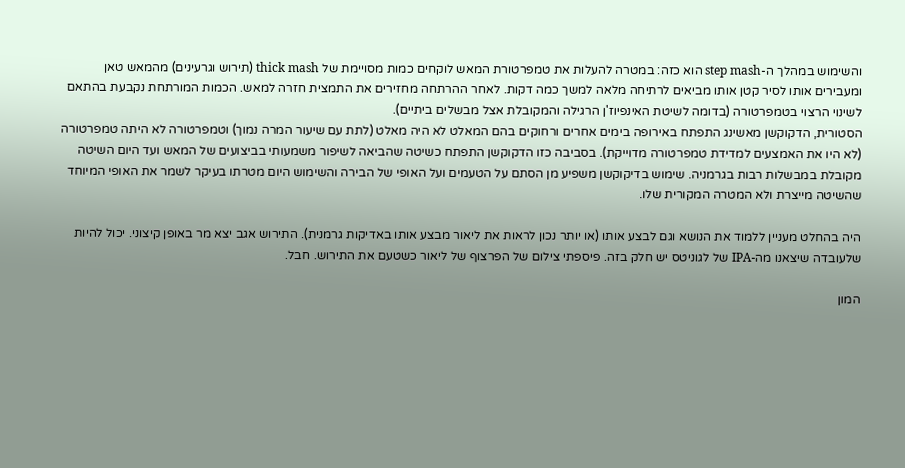והשימוש במהלך ה-step mash הוא כזה: במטרה להעלות את טמפרטורת המאש לוקחים כמות מסויימת של thick mash (תירוש וגרעינים) מהמאש טאן ומעבירים אותו לסיר קטן אותו מביאים לרתיחה מלאה למשך כמה דקות. לאחר ההרתחה מחזירים את התמצית חזרה למאש. הכמות המורתחת נקבעת בהתאם לשינוי הרצוי בטמפרטורה (בדומה לשיטת האינפיוז'ן הרגילה והמקובלת אצל מבשלים ביתיים).
הסטורית, הדקוקשן מאשינג התפתח באירופה בימים אחרים ורחוקים בהם המאלט לא היה מאלט (לתת עם שיעור המרה נמוך) וטמפרטורה לא היתה טמפרטורה (לא היו את האמצעים למדידת טמפרטורה מדוייקת). בסביבה כזו הדקוקשן התפתח כשיטה שהביאה לשיפור משמעותי בביצועים של המאש ועד היום השיטה מקובלת במבשלות רבות בגרמניה. שימוש בדיקוקשן משפיע מן הסתם על הטעמים ועל האופי של הבירה והשימוש היום מטרתו בעיקר לשמר את האופי המיוחד שהשיטה מייצרת ולא המטרה המקורית שלו.

היה בהחלט מעניין ללמוד את הנושא וגם לבצע אותו (או יותר נכון לראות את ליאור מבצע אותו באדיקות גרמנית). התירוש אגב יצא מר באופן קיצוני. יכול להיות שלעובדה שיצאנו מה-IPA של לגוניטס יש חלק בזה. פיספתי צילום של הפרצוף של ליאור כשטעם את התירוש. חבל.

המון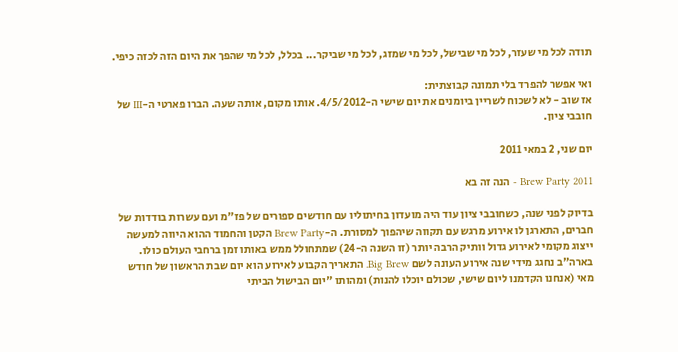תודה לכל מי שעזר, לכל מי שבישל, לכל מי שמזג, לכל מי שביקר... בכלל, לכל מי שהפך את היום הזה לכזה כיפי.

ואי אפשר להפרד בלי תמונה קבוצתית:
אז שוב - לא לשכוח לשריין ביומנים את יום שישי ה-4/5/2012. אותו מקום, אותה שעה. הברו פארטי ה-III של חובבי ציון.

יום שני, 2 במאי 2011

Brew Party 2011 - הנה זה בא

בדיוק לפני שנה, כשחובבי ציון עוד היה מועדון בחיתוליו עם חודשים ספורים של פז"מ ועם עשרות בודדות של חברים, התארגן לו אירוע מרגש עם תקווה שיהפוך למסורת. ה-Brew Party הקטן והחמוד ההוא היווה למעשה ייצוג מקומי לאירוע גדול וותיק הרבה יותר (זו השנה ה-24) שמתחולל ממש באותו זמן ברחבי העולם כולו.
בארה"ב נחגג מידי שנה אירוע העונה לשם Big Brew. התאריך הקבוע לאירוע הוא יום שבת הראשון של חודש מאי (אנחנו הקדמנו ליום שישי, שכולם יוכלו להנות) ומהותו "יום הבישול הביתי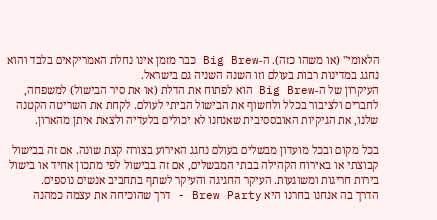הלאומי" (או משהו כזה). ה-Big Brew כבר מזמן אינו נחלת האמריקאים בלבד והוא נחגג במדינות רבות בעולם וזו השנה השניה גם בישראל.
העיקרון של ה-Big Brew הוא לפתוח את הדלת (או את סיר הבישול) למשפחה, לחברים ולציבור בכלל ולחשוף את הבישול הביתי לעולם. לקחת את השריטה הקטנה שלנו, את הגיקיות האובססיבית שאנחנו לא יכולים בלעדיה ולצאת איתן מהארון.

בכל מקום ובכל מועדון מבשלים בעולם נחגג האירוע בצורה קצת שונה. אם זה בבישול קבוצתי או באירוח הקהילה בבתי המבשלים, אם זה בבישול לפי מתכון אחיד או בישול בירות חריגות ומשוגעות. העיקר החגיגה והעיקר לשתף בתחביב אנשים נוספים.
הדרך בה אנחנו בחרנו היא Brew Party - דרך שהוכיחה את עצמה כמהנה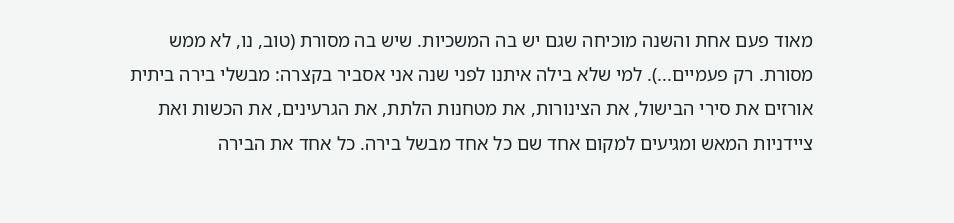מאוד פעם אחת והשנה מוכיחה שגם יש בה המשכיות. שיש בה מסורת (טוב, נו, לא ממש מסורת. רק פעמיים...). למי שלא בילה איתנו לפני שנה אני אסביר בקצרה: מבשלי בירה ביתית אורזים את סירי הבישול, את הצינורות, את מטחנות הלתת, את הגרעינים, את הכשות ואת ציידניות המאש ומגיעים למקום אחד שם כל אחד מבשל בירה. כל אחד את הבירה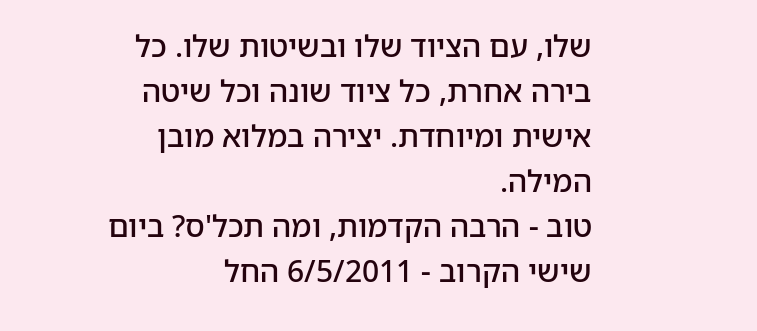שלו, עם הציוד שלו ובשיטות שלו. כל בירה אחרת, כל ציוד שונה וכל שיטה אישית ומיוחדת. יצירה במלוא מובן המילה.
טוב - הרבה הקדמות, ומה תכל'ס? ביום שישי הקרוב - 6/5/2011 החל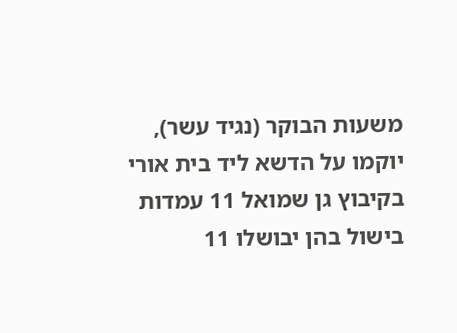משעות הבוקר (נגיד עשר), יוקמו על הדשא ליד בית אורי בקיבוץ גן שמואל 11 עמדות בישול בהן יבושלו 11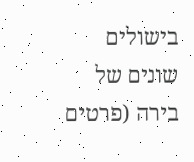בישולים שונים של בירה (פרטים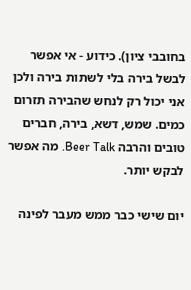בחובבי ציון). כידוע - אי אפשר לבשל בירה בלי לשתות בירה ולכן אני יכול רק לנחש שהבירה תזרום כמים. שמש, דשא, בירה, חברים טובים והרבה Beer Talk. מה אפשר לבקש יותר.

יום שישי כבר ממש מעבר לפינה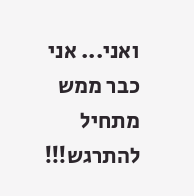ואני... אני כבר ממש מתחיל להתרגש!!!